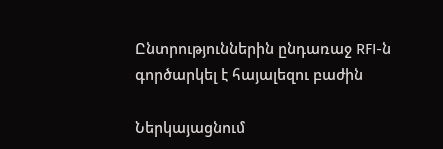Ընտրություններին ընդառաջ RFI-ն գործարկել է հայալեզու բաժին

Ներկայացնում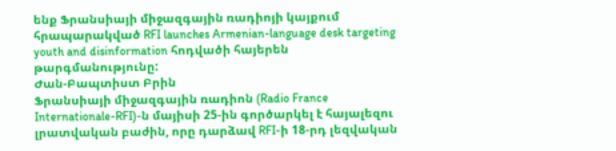ենք Ֆրանսիայի միջազգային ռադիոյի կայքում հրապարակված RFI launches Armenian-language desk targeting youth and disinformation հոդվածի հայերեն թարգմանությունը:
Ժան-Բապտիստ Բրին
Ֆրանսիայի միջազգային ռադիոն (Radio France Internationale-RFI)-ն մայիսի 25-ին գործարկել է հայալեզու լրատվական բաժին, որը դարձավ RFI-ի 18-րդ լեզվական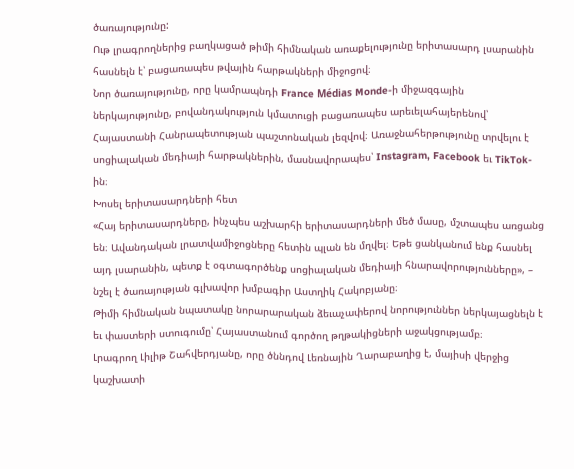ծառայությունը:
Ութ լրագրողներից բաղկացած թիմի հիմնական առաքելությունը երիտասարդ լսարանին հասնելն է՝ բացառապես թվային հարթակների միջոցով։
Նոր ծառայությունը, որը կամրապնդի France Médias Monde-ի միջազգային ներկայությունը, բովանդակություն կմատուցի բացառապես արեւելահայերենով՝ Հայաստանի Հանրապետության պաշտոնական լեզվով։ Առաջնահերթությունը տրվելու է սոցիալական մեդիայի հարթակներին, մասնավորապես՝ Instagram, Facebook եւ TikTok-ին։
Խոսել երիտասարդների հետ
«Հայ երիտասարդները, ինչպես աշխարհի երիտասարդների մեծ մասը, մշտապես առցանց են։ Ավանդական լրատվամիջոցները հետին պլան են մղվել։ Եթե ցանկանում ենք հասնել այդ լսարանին, պետք է օգտագործենք սոցիալական մեդիայի հնարավորությունները», – նշել է ծառայության գլխավոր խմբագիր Աստղիկ Հակոբյանը։
Թիմի հիմնական նպատակը նորարարական ձեւաչափերով նորություններ ներկայացնելն է եւ փաստերի ստուգումը՝ Հայաստանում գործող թղթակիցների աջակցությամբ։
Լրագրող Լիլիթ Շահվերդյանը, որը ծննդով Լեռնային Ղարաբաղից է, մայիսի վերջից կաշխատի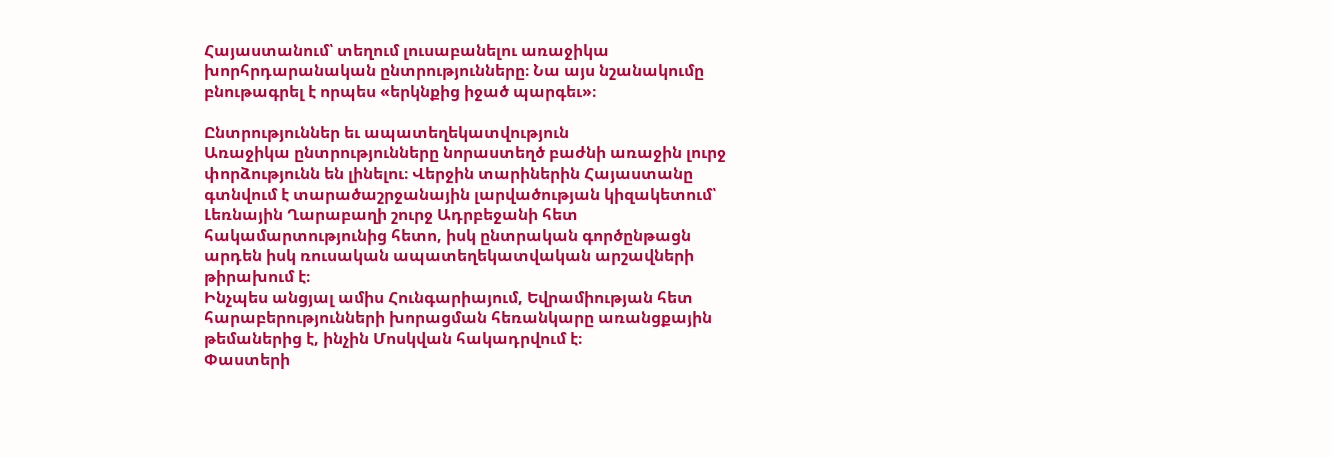Հայաստանում՝ տեղում լուսաբանելու առաջիկա խորհրդարանական ընտրությունները։ Նա այս նշանակումը բնութագրել է որպես «երկնքից իջած պարգեւ»։

Ընտրություններ եւ ապատեղեկատվություն
Առաջիկա ընտրությունները նորաստեղծ բաժնի առաջին լուրջ փորձությունն են լինելու։ Վերջին տարիներին Հայաստանը գտնվում է տարածաշրջանային լարվածության կիզակետում՝ Լեռնային Ղարաբաղի շուրջ Ադրբեջանի հետ հակամարտությունից հետո, իսկ ընտրական գործընթացն արդեն իսկ ռուսական ապատեղեկատվական արշավների թիրախում է։
Ինչպես անցյալ ամիս Հունգարիայում, Եվրամիության հետ հարաբերությունների խորացման հեռանկարը առանցքային թեմաներից է, ինչին Մոսկվան հակադրվում է։
Փաստերի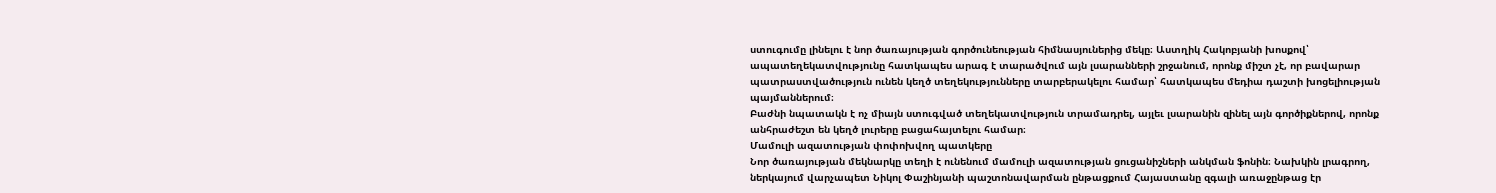ստուգումը լինելու է նոր ծառայության գործունեության հիմնասյուներից մեկը։ Աստղիկ Հակոբյանի խոսքով՝ ապատեղեկատվությունը հատկապես արագ է տարածվում այն լսարանների շրջանում, որոնք միշտ չէ, որ բավարար պատրաստվածություն ունեն կեղծ տեղեկությունները տարբերակելու համար՝ հատկապես մեդիա դաշտի խոցելիության պայմաններում։
Բաժնի նպատակն է ոչ միայն ստուգված տեղեկատվություն տրամադրել, այլեւ լսարանին զինել այն գործիքներով, որոնք անհրաժեշտ են կեղծ լուրերը բացահայտելու համար։
Մամուլի ազատության փոփոխվող պատկերը
Նոր ծառայության մեկնարկը տեղի է ունենում մամուլի ազատության ցուցանիշների անկման ֆոնին։ Նախկին լրագրող, ներկայում վարչապետ Նիկոլ Փաշինյանի պաշտոնավարման ընթացքում Հայաստանը զգալի առաջընթաց էր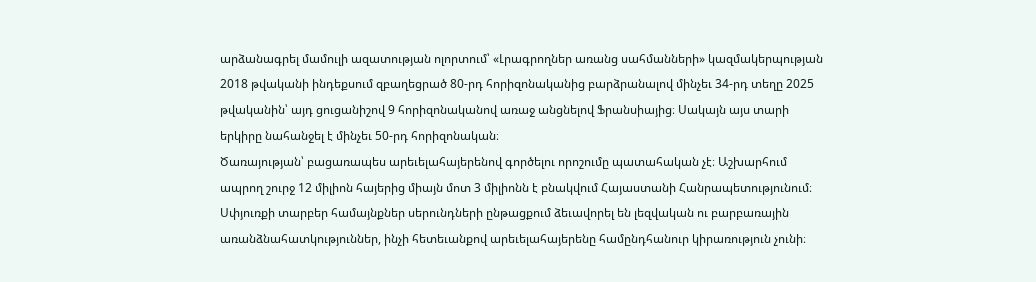արձանագրել մամուլի ազատության ոլորտում՝ «Լրագրողներ առանց սահմանների» կազմակերպության 2018 թվականի ինդեքսում զբաղեցրած 80-րդ հորիզոնականից բարձրանալով մինչեւ 34-րդ տեղը 2025 թվականին՝ այդ ցուցանիշով 9 հորիզոնականով առաջ անցնելով Ֆրանսիայից։ Սակայն այս տարի երկիրը նահանջել է մինչեւ 50-րդ հորիզոնական։
Ծառայության՝ բացառապես արեւելահայերենով գործելու որոշումը պատահական չէ։ Աշխարհում ապրող շուրջ 12 միլիոն հայերից միայն մոտ 3 միլիոնն է բնակվում Հայաստանի Հանրապետությունում։
Սփյուռքի տարբեր համայնքներ սերունդների ընթացքում ձեւավորել են լեզվական ու բարբառային առանձնահատկություններ, ինչի հետեւանքով արեւելահայերենը համընդհանուր կիրառություն չունի։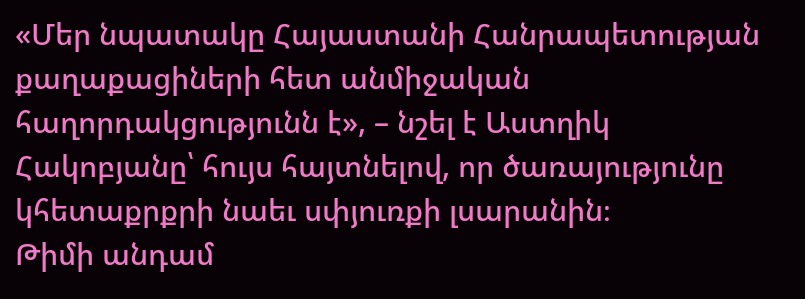«Մեր նպատակը Հայաստանի Հանրապետության քաղաքացիների հետ անմիջական հաղորդակցությունն է», – նշել է Աստղիկ Հակոբյանը՝ հույս հայտնելով, որ ծառայությունը կհետաքրքրի նաեւ սփյուռքի լսարանին։
Թիմի անդամ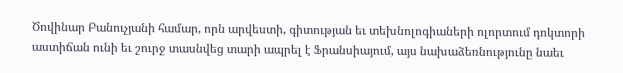Ծովինար Բանուչյանի համար, որն արվեստի, գիտության եւ տեխնոլոգիաների ոլորտում դոկտորի աստիճան ունի եւ շուրջ տասնվեց տարի ապրել է Ֆրանսիայում, այս նախաձեռնությունը նաեւ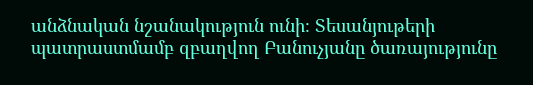անձնական նշանակություն ունի։ Տեսանյութերի պատրաստմամբ զբաղվող Բանուչյանը ծառայությունը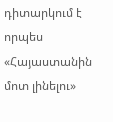դիտարկում է որպես «Հայաստանին մոտ լինելու»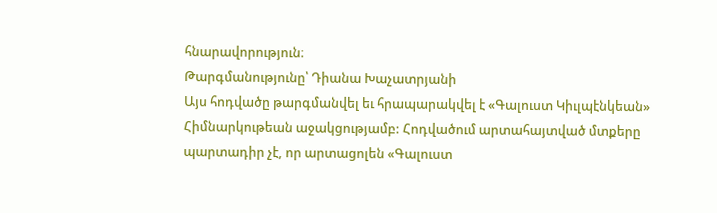հնարավորություն։
Թարգմանությունը՝ Դիանա Խաչատրյանի
Այս հոդվածը թարգմանվել եւ հրապարակվել է «Գալուստ Կիւլպէնկեան» Հիմնարկութեան աջակցությամբ: Հոդվածում արտահայտված մտքերը պարտադիր չէ, որ արտացոլեն «Գալուստ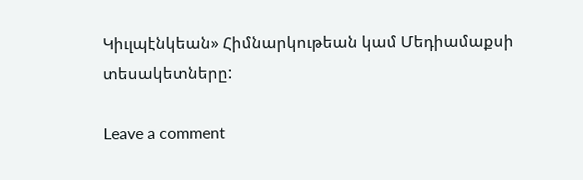Կիւլպէնկեան» Հիմնարկութեան կամ Մեդիամաքսի տեսակետները:

Leave a comment